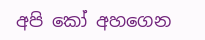අපි කෝ අහගෙන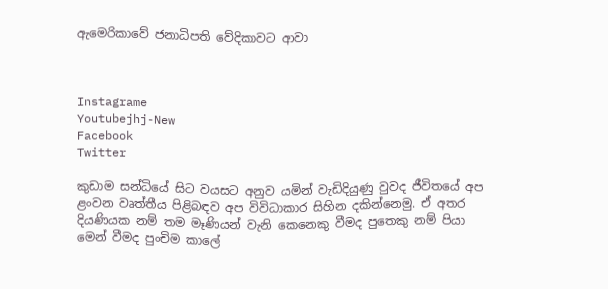ඇමෙරිකාවේ ජනාධිපති වේදිකාවට ආවා



Instagrame
Youtubejhj-New
Facebook
Twitter

කුඩාම සන්ධියේ සිට වයසට අනුව යමින් වැඩිදියුණු වුවද ජීවිතයේ අප ළංවන වෘත්තීය පිළිබඳව අප විවිධාකාර සිහින දකින්නෙමු. ඒ අතර දියණියක නම් තම මෑණියන් වැනි කෙනෙකු වීමද පුතෙකු නම් පියා මෙන් වීමද පුංචිම කාලේ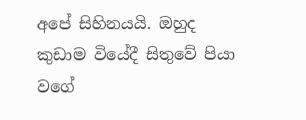අපේ සිහිනයයි. ඔහුද කුඩාම වියේදී සිතුවේ පියා වගේ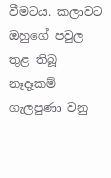වීමටය. කලාවට ඔහුගේ පවුල තුළ තිබූ නෑදෑකම් ගැලපුණා වනු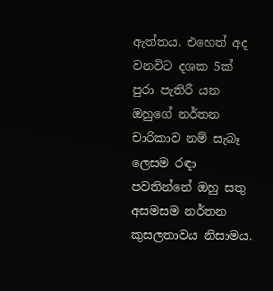ඇත්තය. එහෙත් අද වනවිට දශක 5ක් පුරා පැතිරී යන ඔහුගේ නර්තන චාරිකාව නම් සැබෑ ලෙසම රඳා පවතින්නේ ඔහු සතු අසමසම නර්තන කුසලතාවය නිසාමය.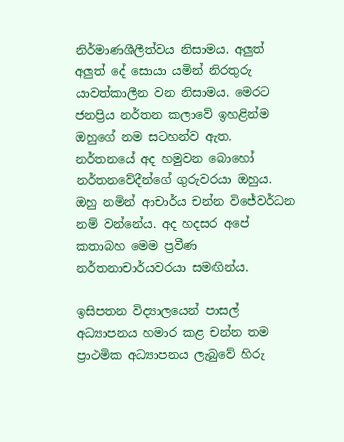නිර්මාණශීලීත්වය නිසාමය. අලුත් අලුත් දේ සොයා යමින් නිරතුරු යාවත්කාලීන වන නිසාමය. මෙරට ජනප්‍රිය නර්තන කලාවේ ඉහළින්ම ඔහුගේ නම සටහන්ව ඇත. නර්තනයේ අද හමුවන බොහෝ නර්තනවේදීන්ගේ ගුරුවරයා ඔහුය. ඔහු නමින් ආචාර්ය චන්න විජේවර්ධන නම් වන්නේය. අද හදසර අපේ කතාබහ මෙම ප්‍රවීණ නර්තනාචාර්යවරයා සමඟින්ය.

ඉසිපතන විද්‍යාලයෙන් පාසල් අධ්‍යාපනය හමාර කළ චන්න තම ප්‍රාථමික අධ්‍යාපනය ලැබුවේ හිරු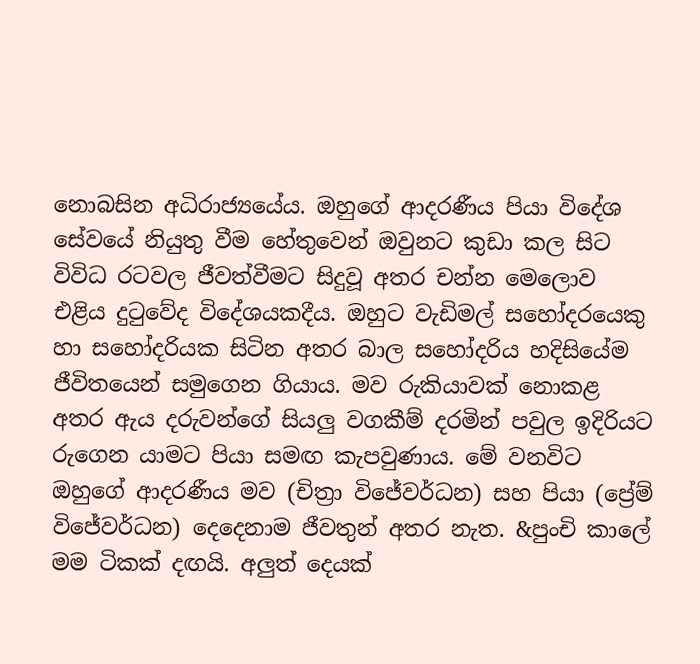නොබසින අධිරාජ්‍යයේය. ඔහුගේ ආදරණීය පියා විදේශ සේවයේ නියුතු වීම හේතුවෙන් ඔවුනට කුඩා කල සිට විවිධ රටවල ජීවත්වීමට සිදුවූ අතර චන්න මෙලොව එළිය දුටුවේද විදේශයකදීය. ඔහුට වැඩිමල් සහෝදරයෙකු හා සහෝදරියක සිටින අතර බාල සහෝදරිය හදිසියේම ජීවිතයෙන් සමුගෙන ගියාය. මව රුකියාවක් නොකළ අතර ඇය දරුවන්ගේ සියලු වගකීම් දරමින් පවුල ඉදිරියට රුගෙන යාමට පියා සමඟ කැපවුණාය. මේ වනවිට ඔහුගේ ආදරණීය මව (චිත්‍රා විජේවර්ධන) සහ පියා (ප්‍රේම් විජේවර්ධන) දෙදෙනාම ජීවතුන් අතර නැත. &පුංචි කාලේ මම ටිකක් දඟයි. අලුත් දෙයක්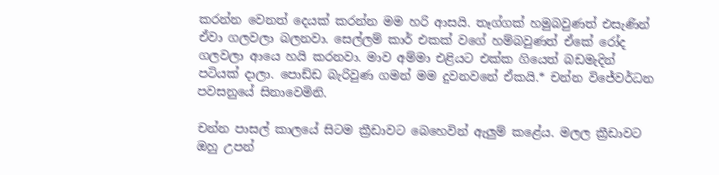කරන්න වෙනත් දෙයක් කරන්න මම හරි ආසයි. තෑග්ගක් හමුබවුණත් එසැණින් ඒවා ගලවලා බලනවා. සෙල්ලම් කාර් එකක් වගේ හම්බවුණත් ඒකේ රෝද ගලවලා ආයෙ හයි කරනවා. මාව අම්මා එළියට එක්ක ගියෙත් බඩමැදින් පටියක් දාලා. පොඩ්ඩ බැරිවුණ ගමන් මම දුවනවනේ ඒකයි.* චන්න විජේවර්ධන පවසනුයේ සිනාවෙමිනි.

චන්න පාසල් කාලයේ සිටම ක්‍රීඩාවට බෙහෙවින් ඇලුම් කළේය. මලල ක්‍රීඩාවට ඔහු උපන්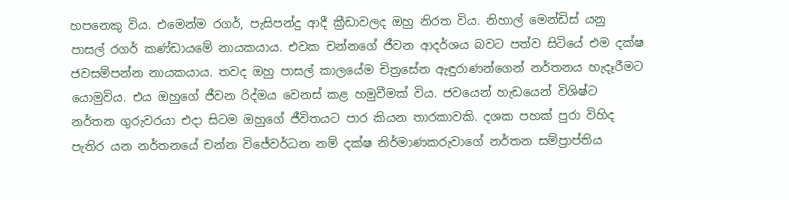හපනෙකු විය. එමෙන්ම රගර්, පැසිපන්දු ආදී ක්‍රීඩාවලද ඔහු නිරත විය. නිහාල් මෙන්ඩිස් යනු පාසල් රගර් කණ්ඩායමේ නායකයාය. එවක චන්නගේ ජීවන ආදර්ශය බවට පත්ව සිටියේ එම දක්ෂ ජවසම්පන්න නායකයාය. තවද ඔහු පාසල් කාලයේම චිත්‍රසේන ඇඳුරාණන්ගෙන් නර්තනය හැදෑරීමට යොමුවිය. එය ඔහුගේ ජීවන රිද්මය වෙනස් කළ හමුවීමක් විය. ජවයෙන් හැඩයෙන් විශිෂ්ට නර්තන ගුරුවරයා එදා සිටම ඔහුගේ ජීවිතයට පාර කියන තාරකාවකි. දශක පහක් පුරා විහිද පැතිර යන නර්තනයේ චන්න විජේවර්ධන නම් දක්ෂ නිර්මාණකරුවාගේ නර්තන සම්ප්‍රාප්තිය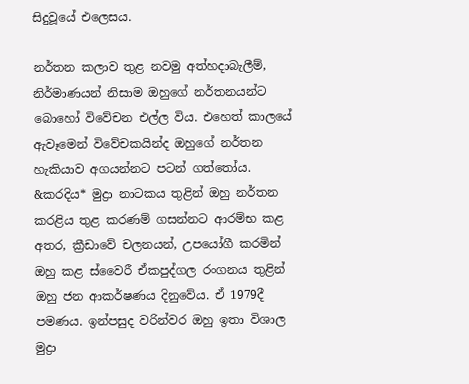සිදුවූයේ එලෙසය.

නර්තන කලාව තුළ නවමු අත්හදාබැලීම්, නිර්මාණයන් නිසාම ඔහුගේ නර්තනයන්ට බොහෝ විවේචන එල්ල විය. එහෙත් කාලයේ ඇවෑමෙන් විවේචකයින්ද ඔහුගේ නර්තන හැකියාව අගයන්නට පටන් ගත්තෝය. &කරදිය* මුද්‍රා නාටකය තුළින් ඔහු නර්තන කරළිය තුළ කරණම් ගසන්නට ආරම්භ කළ අතර, ක්‍රීඩාවේ චලනයන්, උපයෝගී කරමින් ඔහු කළ ස්වෛරී ඒකපුද්ගල රංගනය තුළින් ඔහු ජන ආකර්ෂණය දිනුවේය. ඒ 1979දී පමණය. ඉන්පසුද වරින්වර ඔහු ඉතා විශාල මුද්‍රා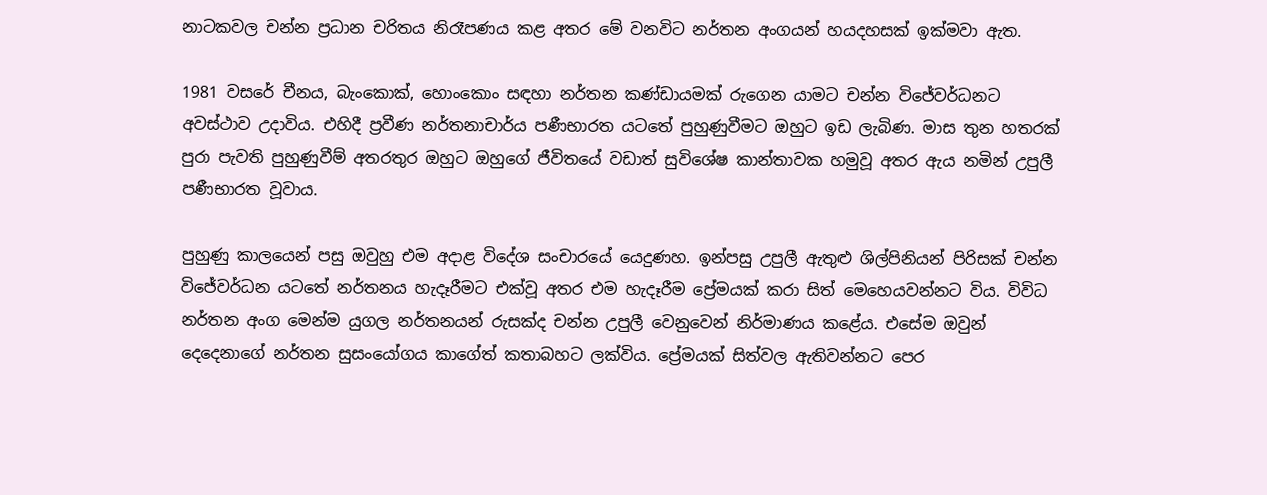නාටකවල චන්න ප්‍රධාන චරිතය නිරෑපණය කළ අතර මේ වනවිට නර්තන අංගයන් හයදහසක් ඉක්මවා ඇත.

1981 වසරේ චීනය, බැංකොක්, හොංකොං සඳහා නර්තන කණ්ඩායමක් රුගෙන යාමට චන්න විජේවර්ධනට අවස්ථාව උදාවිය. එහිදී ප්‍රවීණ නර්තනාචාර්ය පණීභාරත යටතේ පුහුණුවීමට ඔහුට ඉඩ ලැබිණ. මාස තුන හතරක් පුරා පැවති පුහුණුවීම් අතරතුර ඔහුට ඔහුගේ ජීවිතයේ වඩාත් සුවිශේෂ කාන්තාවක හමුවූ අතර ඇය නමින් උපුලී පණීභාරත වූවාය.

පුහුණු කාලයෙන් පසු ඔවුහු එම අදාළ විදේශ සංචාරයේ යෙදුණහ. ඉන්පසු උපුලී ඇතුළු ශිල්පිනියන් පිරිසක් චන්න විජේවර්ධන යටතේ නර්තනය හැදෑරීමට එක්වූ අතර එම හැදෑරීම ප්‍රේමයක් කරා සිත් මෙහෙයවන්නට විය. විවිධ නර්තන අංග මෙන්ම යුගල නර්තනයන් රුසක්ද චන්න උපුලී වෙනුවෙන් නිර්මාණය කළේය. එසේම ඔවුන් දෙදෙනාගේ නර්තන සුසංයෝගය කාගේත් කතාබහට ලක්විය. ප්‍රේමයක් සිත්වල ඇතිවන්නට පෙර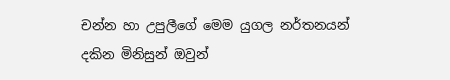චන්න හා උපුලීගේ මෙම යුගල නර්තනයන් දකින මිනිසුන් ඔවුන්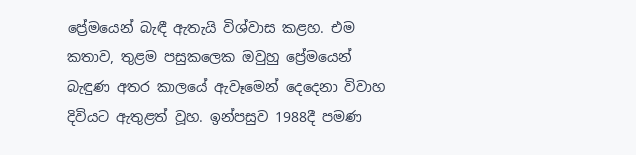ප්‍රේමයෙන් බැඳී ඇතැයි විශ්වාස කළහ. එම කතාව, තුළම පසුකලෙක ඔවුහු ප්‍රේමයෙන් බැඳුණ අතර කාලයේ ඇවෑමෙන් දෙදෙනා විවාහ දිවියට ඇතුළත් වූහ. ඉන්පසුව 1988දී පමණ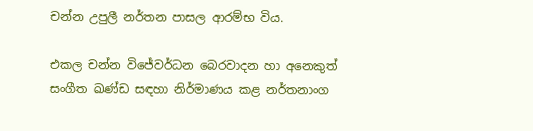චන්න උපුලී නර්තන පාසල ආරම්භ විය.

එකල චන්න විජේවර්ධන බෙරවාදන හා අනෙකුත් සංගීත ඛණ්ඩ සඳහා නිර්මාණය කළ නර්තනාංග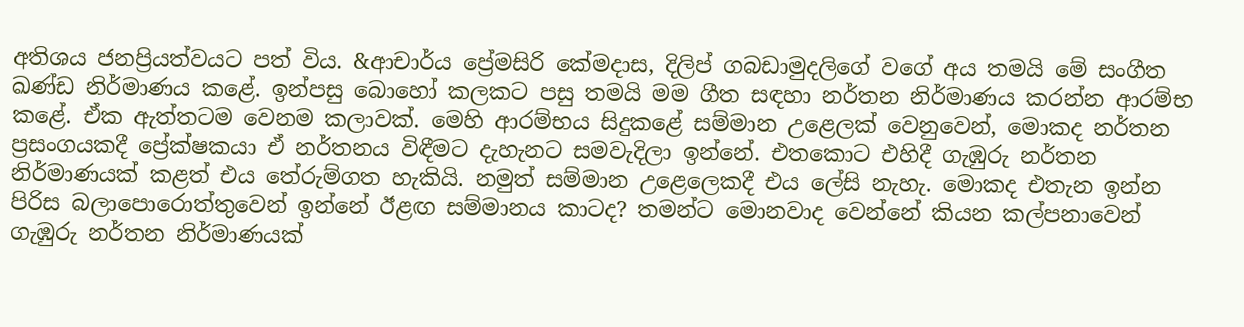අතිශය ජනප්‍රියත්වයට පත් විය. &ආචාර්ය ප්‍රේමසිරි කේමදාස, දිලිප් ගබඩාමුදලිගේ වගේ අය තමයි මේ සංගීත ඛණ්ඩ නිර්මාණය කළේ. ඉන්පසු බොහෝ කලකට පසු තමයි මම ගීත සඳහා නර්තන නිර්මාණය කරන්න ආරම්භ කළේ. ඒක ඇත්තටම වෙනම කලාවක්. මෙහි ආරම්භය සිදුකළේ සම්මාන උළෙලක් වෙනුවෙන්, මොකද නර්තන ප්‍රසංගයකදී ප්‍රේක්ෂකයා ඒ නර්තනය විඳීමට දැහැනට සමවැදිලා ඉන්නේ. එතකොට එහිදී ගැඹුරු නර්තන නිර්මාණයක් කළත් එය තේරුම්ගත හැකියි. නමුත් සම්මාන උළෙලෙකදී එය ලේසි නැහැ. මොකද එතැන ඉන්න පිරිස බලාපොරොත්තුවෙන් ඉන්නේ ඊළඟ සම්මානය කාටද? තමන්ට මොනවාද වෙන්නේ කියන කල්පනාවෙන් ගැඹුරු නර්තන නිර්මාණයක්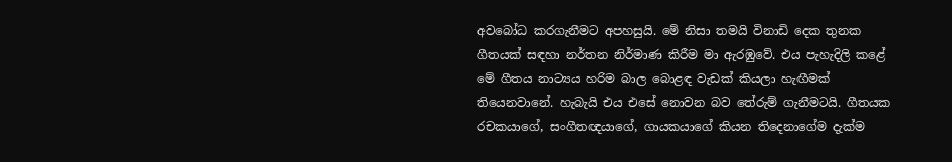අවබෝධ කරගැනීමට අපහසුයි. මේ නිසා තමයි විනාඩි දෙක තුනක ගීතයක් සඳහා නර්තන නිර්මාණ කිරීම මා ඇරඹුවේ. එය පැහැදිලි කළේ මේ ගීතය නාට්‍යය හරිම බාල බොළඳ වැඩක් කියලා හැඟීමක් තියෙනවානේ. හැබැයි එය එසේ නොවන බව තේරුම් ගැනීමටයි. ගීතයක රචකයාගේ, සංගීතඥයාගේ, ගායකයාගේ කියන තිදෙනාගේම දැක්ම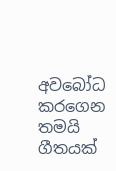අවබෝධ කරගෙන තමයි ගීතයක්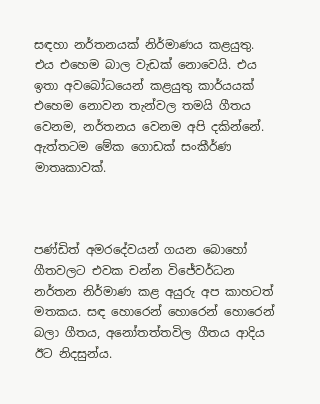සඳහා නර්තනයක් නිර්මාණය කළයුතු. එය එහෙම බාල වැඩක් නොවෙයි. එය ඉතා අවබෝධයෙන් කළයුතු කාර්යයක් එහෙම නොවන තැන්වල තමයි ගීතය වෙනම, නර්තනය වෙනම අපි දකින්නේ. ඇත්තටම මේක ගොඩක් සංකීර්ණ මාතෘකාවක්.



පණ්ඩිත් අමරදේවයන් ගයන බොහෝ ගීතවලට එවක චන්න විජේවර්ධන නර්තන නිර්මාණ කළ අයුරු අප කාහටත් මතකය. සඳ හොරෙන් හොරෙන් හොරෙන් බලා ගීතය, අනෝතත්තවිල ගීතය ආදිය ඊට නිදසුන්ය.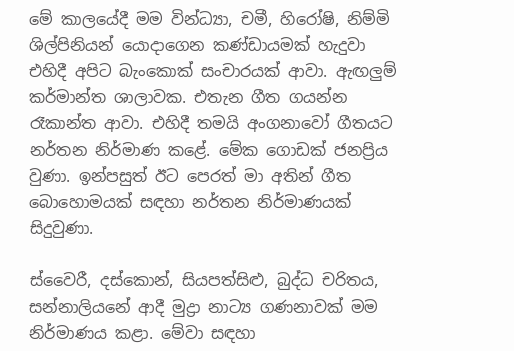මේ කාලයේදී මම වින්ධ්‍යා, චමී, හිරෝෂි, නිම්මි ශිල්පිනියන් යොදාගෙන කණ්ඩායමක් හැදුවා එහිදී අපිට බැංකොක් සංචාරයක් ආවා. ඇඟලුම් කර්මාන්ත ශාලාවක. එතැන ගීත ගයන්න රෑකාන්ත ආවා. එහිදී තමයි අංගනාවෝ ගීතයට නර්තන නිර්මාණ කළේ. මේක ගොඩක් ජනප්‍රිය වුණා. ඉන්පසුත් ඊට පෙරත් මා අතින් ගීත බොහොමයක් සඳහා නර්තන නිර්මාණයක් සිදුවුණා.

ස්වෛරී, දස්කොන්, සියපත්සිළු, බුද්ධ චරිතය, සන්නාලියනේ ආදී මුද්‍රා නාට්‍ය ගණනාවක් මම නිර්මාණය කළා. මේවා සඳහා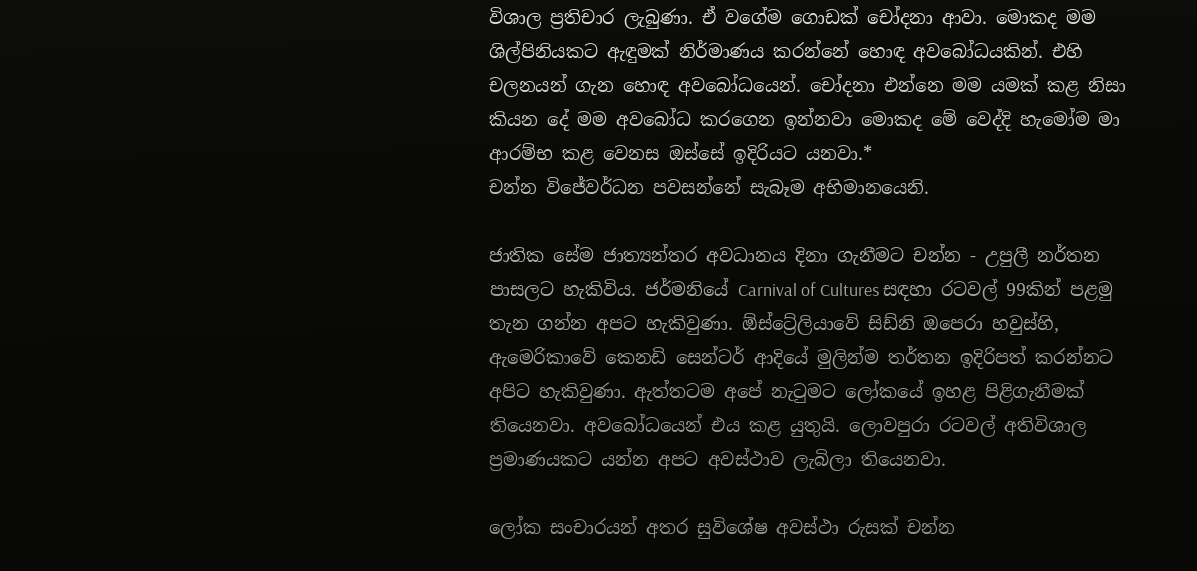විශාල ප්‍රතිචාර ලැබුණා. ඒ වගේම ගොඩක් චෝදනා ආවා. මොකද මම ශිල්පිනියකට ඇඳුමක් නිර්මාණය කරන්නේ හොඳ අවබෝධයකින්. එහි චලනයන් ගැන හොඳ අවබෝධයෙන්. චෝදනා එන්නෙ මම යමක් කළ නිසා කියන දේ මම අවබෝධ කරගෙන ඉන්නවා මොකද මේ වෙද්දි හැමෝම මා ආරම්භ කළ වෙනස ඔස්සේ ඉදිරියට යනවා.*
චන්න විජේවර්ධන පවසන්නේ සැබෑම අභිමානයෙනි.

ජාතික සේම ජාත්‍යන්තර අවධානය දිනා ගැනීමට චන්න - උපුලී නර්තන පාසලට හැකිවිය. ජර්මනියේ Carnival of Cultures සඳහා රටවල් 99කින් පළමු තැන ගන්න අපට හැකිවුණා. ඕස්ට්‍රේලියාවේ සිඩ්නි ඔපෙරා හවුස්හි, ඇමෙරිකාවේ කෙනඩි සෙන්ටර් ආදියේ මුලින්ම තර්තන ඉදිරිපත් කරන්නට අපිට හැකිවුණා. ඇත්තටම අපේ නැටුමට ලෝකයේ ඉහළ පිළිගැනීමක් තියෙනවා. අවබෝධයෙන් එය කළ යුතුයි. ලොවපුරා රටවල් අතිවිශාල ප්‍රමාණයකට යන්න අපට අවස්ථාව ලැබිලා තියෙනවා.

ලෝක සංචාරයන් අතර සුවිශේෂ අවස්ථා රුසක් චන්න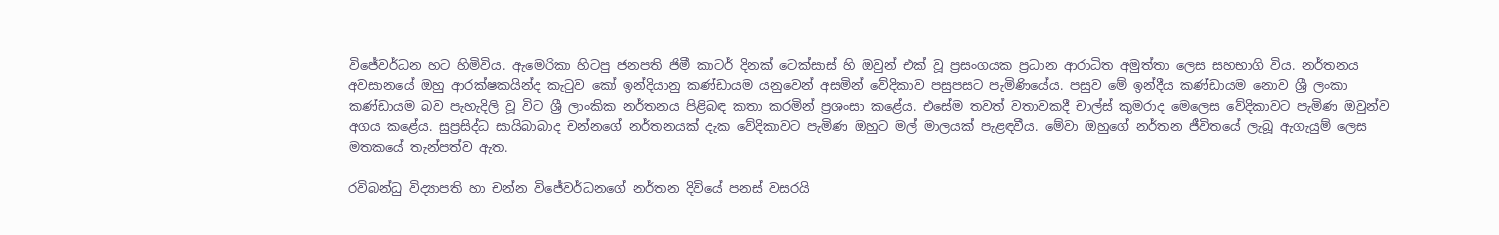විජේවර්ධන හට හිමිවිය. ඇමෙරිකා හිටපු ජනපති ජිමී කාටර් දිනක් ටෙක්සාස් හි ඔවුන් එක් වූ ප්‍රසංගයක ප්‍රධාන ආරාධිත අමුත්තා ලෙස සහභාගි විය. නර්තනය අවසානයේ ඔහු ආරක්ෂකයින්ද කැටුව කෝ ඉන්දියානු කණ්ඩායම යනුවෙන් අසමින් වේදිකාව පසුපසට පැමිණියේය. පසුව මේ ඉන්දීය කණ්ඩායම නොව ශ්‍රී ලංකා කණ්ඩායම බව පැහැදිලි වූ විට ශ්‍රී ලාංකික නර්තනය පිළිබඳ කතා කරමින් ප්‍රශංසා කළේය. එසේම තවත් වතාවකදී චාල්ස් කුමරාද මෙලෙස වේදිකාවට පැමිණ ඔවුන්ව අගය කළේය. සුප්‍රසිද්ධ සායිබාබාද චන්නගේ නර්තනයක් දැක වේදිකාවට පැමිණ ඔහුට මල් මාලයක් පැළඳවීය. මේවා ඔහුගේ නර්තන ජීවිතයේ ලැබූ ඇගැයුම් ලෙස මතකයේ තැන්පත්ව ඇත.

රවිබන්ධු විද්‍යාපති හා චන්න විජේවර්ධනගේ නර්තන දිවියේ පනස් වසරයි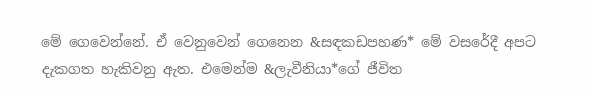මේ ගෙවෙන්නේ. ඒ වෙනුවෙන් ගෙනෙන &සඳකඩපහණ* මේ වසරේදී අපට දැකගත හැකිවනු ඇත. එමෙන්ම &ලැවීනියා*ගේ ජීවිත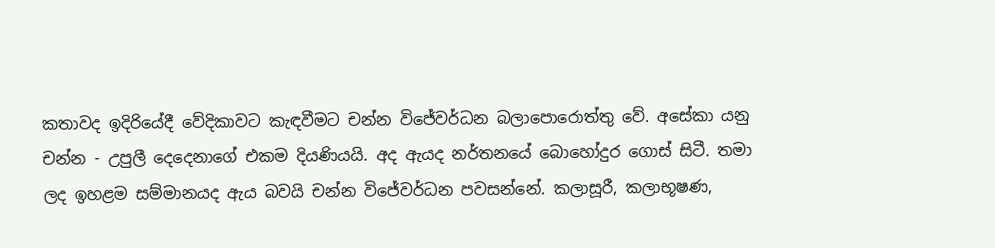කතාවද ඉදිරියේදී වේදිකාවට කැඳවීමට චන්න විජේවර්ධන බලාපොරොත්තු වේ. අසේකා යනු චන්න - උපුලී දෙදෙනාගේ එකම දියණියයි. අද ඇයද නර්තනයේ බොහෝදුර ගොස් සිටී. තමා ලද ඉහළම සම්මානයද ඇය බවයි චන්න විජේවර්ධන පවසන්නේ. කලාසූරී, කලාභූෂණ,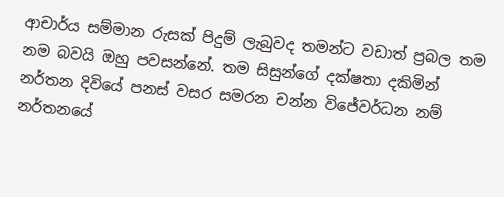ආචාර්ය සම්මාන රුසක් පිදුම් ලැබුවද තමන්ට වඩාත් ප්‍රබල තම නම බවයි ඔහු පවසන්නේ. තම සිසුන්ගේ දක්ෂතා දකිමින් නර්තන දිවියේ පනස් වසර සමරන චන්න විජේවර්ධන නම් නර්තනයේ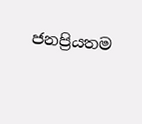ජනප්‍රියතම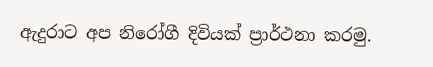ඇදුරාට අප නිරෝගී දිවියක් ප්‍රාර්ථනා කරමු.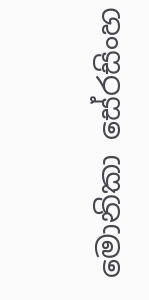මොනිකා සේරසිංහ